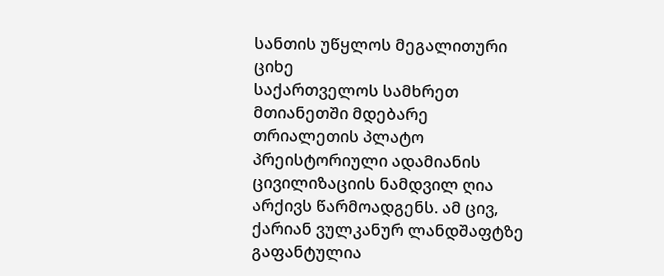სანთის უწყლოს მეგალითური ციხე
საქართველოს სამხრეთ მთიანეთში მდებარე თრიალეთის პლატო პრეისტორიული ადამიანის ცივილიზაციის ნამდვილ ღია არქივს წარმოადგენს. ამ ცივ, ქარიან ვულკანურ ლანდშაფტზე გაფანტულია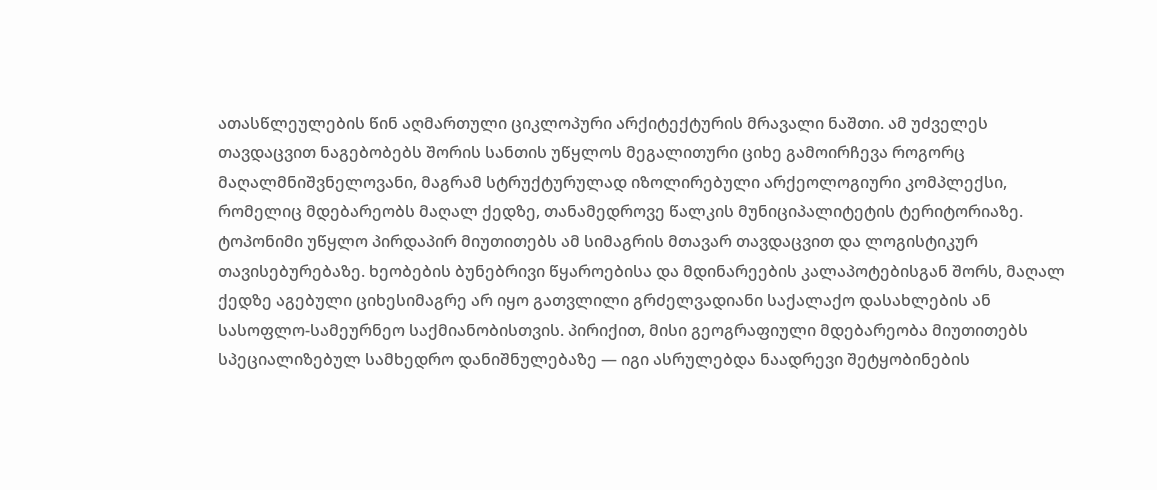ათასწლეულების წინ აღმართული ციკლოპური არქიტექტურის მრავალი ნაშთი. ამ უძველეს თავდაცვით ნაგებობებს შორის სანთის უწყლოს მეგალითური ციხე გამოირჩევა როგორც მაღალმნიშვნელოვანი, მაგრამ სტრუქტურულად იზოლირებული არქეოლოგიური კომპლექსი, რომელიც მდებარეობს მაღალ ქედზე, თანამედროვე წალკის მუნიციპალიტეტის ტერიტორიაზე.
ტოპონიმი უწყლო პირდაპირ მიუთითებს ამ სიმაგრის მთავარ თავდაცვით და ლოგისტიკურ თავისებურებაზე. ხეობების ბუნებრივი წყაროებისა და მდინარეების კალაპოტებისგან შორს, მაღალ ქედზე აგებული ციხესიმაგრე არ იყო გათვლილი გრძელვადიანი საქალაქო დასახლების ან სასოფლო-სამეურნეო საქმიანობისთვის. პირიქით, მისი გეოგრაფიული მდებარეობა მიუთითებს სპეციალიზებულ სამხედრო დანიშნულებაზე — იგი ასრულებდა ნაადრევი შეტყობინების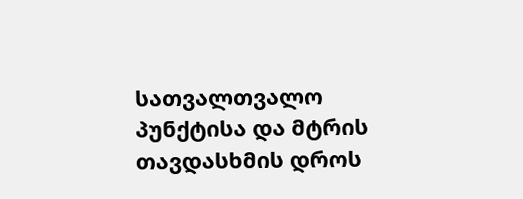სათვალთვალო პუნქტისა და მტრის თავდასხმის დროს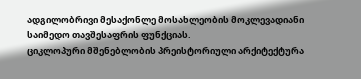ადგილობრივი მესაქონლე მოსახლეობის მოკლევადიანი საიმედო თავშესაფრის ფუნქციას.
ციკლოპური მშენებლობის პრეისტორიული არქიტექტურა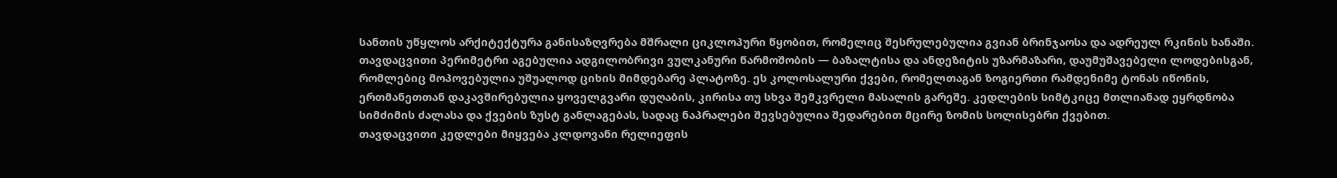სანთის უწყლოს არქიტექტურა განისაზღვრება მშრალი ციკლოპური წყობით, რომელიც შესრულებულია გვიან ბრინჯაოსა და ადრეულ რკინის ხანაში. თავდაცვითი პერიმეტრი აგებულია ადგილობრივი ვულკანური წარმოშობის — ბაზალტისა და ანდეზიტის უზარმაზარი, დაუმუშავებელი ლოდებისგან, რომლებიც მოპოვებულია უშუალოდ ციხის მიმდებარე პლატოზე. ეს კოლოსალური ქვები, რომელთაგან ზოგიერთი რამდენიმე ტონას იწონის, ერთმანეთთან დაკავშირებულია ყოველგვარი დუღაბის, კირისა თუ სხვა შემკვრელი მასალის გარეშე. კედლების სიმტკიცე მთლიანად ეყრდნობა სიმძიმის ძალასა და ქვების ზუსტ განლაგებას, სადაც ნაპრალები შევსებულია შედარებით მცირე ზომის სოლისებრი ქვებით.
თავდაცვითი კედლები მიყვება კლდოვანი რელიეფის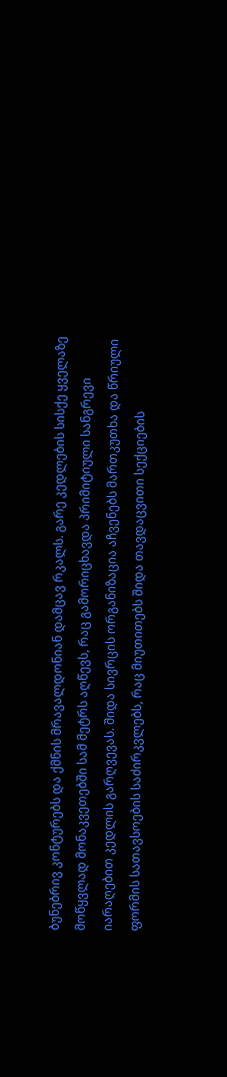ბუნებრივ კონტურებს და ქმნის მრავალდონიან დამცავ რკალს. გარე კედლების სისქე ყველაზე მოწყვლად მონაკვეთებში სამ მეტრს აღწევს, რაც გამორიცხავდა პრიმიტიული სანგრევი იარაღებით კედლის გარღვევას. შიდა სივრცის ორგანიზაცია აჩვენებს მართკუთხა და წრიული ფორმის სათავსოების საძირკვლებს, რაც მიუთითებს შიდა თავდაცვითი სექციების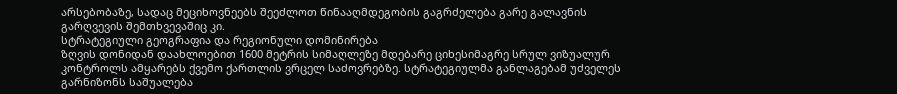არსებობაზე, სადაც მეციხოვნეებს შეეძლოთ წინააღმდეგობის გაგრძელება გარე გალავნის გარღვევის შემთხვევაშიც კი.
სტრატეგიული გეოგრაფია და რეგიონული დომინირება
ზღვის დონიდან დაახლოებით 1600 მეტრის სიმაღლეზე მდებარე ციხესიმაგრე სრულ ვიზუალურ კონტროლს ამყარებს ქვემო ქართლის ვრცელ საძოვრებზე. სტრატეგიულმა განლაგებამ უძველეს გარნიზონს საშუალება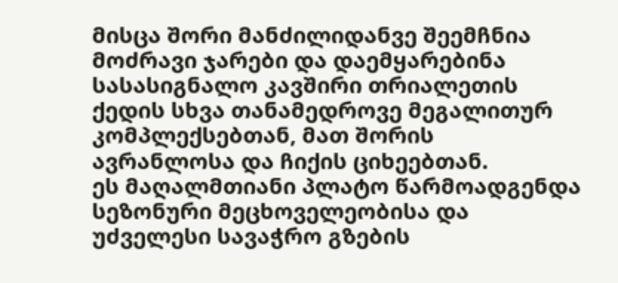მისცა შორი მანძილიდანვე შეემჩნია მოძრავი ჯარები და დაემყარებინა სასასიგნალო კავშირი თრიალეთის ქედის სხვა თანამედროვე მეგალითურ კომპლექსებთან, მათ შორის ავრანლოსა და ჩიქის ციხეებთან.
ეს მაღალმთიანი პლატო წარმოადგენდა სეზონური მეცხოველეობისა და უძველესი სავაჭრო გზების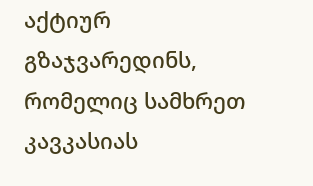აქტიურ გზაჯვარედინს, რომელიც სამხრეთ კავკასიას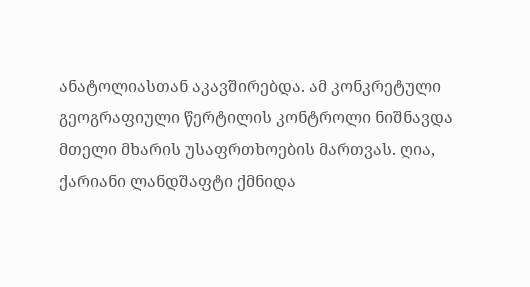ანატოლიასთან აკავშირებდა. ამ კონკრეტული გეოგრაფიული წერტილის კონტროლი ნიშნავდა მთელი მხარის უსაფრთხოების მართვას. ღია, ქარიანი ლანდშაფტი ქმნიდა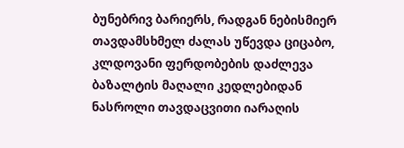ბუნებრივ ბარიერს, რადგან ნებისმიერ თავდამსხმელ ძალას უწევდა ციცაბო, კლდოვანი ფერდობების დაძლევა ბაზალტის მაღალი კედლებიდან ნასროლი თავდაცვითი იარაღის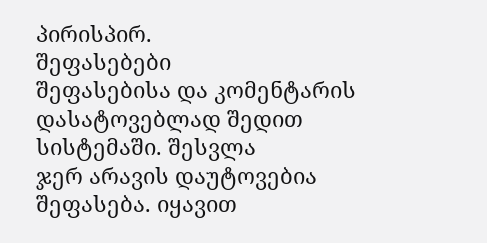პირისპირ.
შეფასებები
შეფასებისა და კომენტარის დასატოვებლად შედით სისტემაში. შესვლა
ჯერ არავის დაუტოვებია შეფასება. იყავით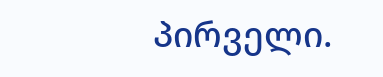პირველი.